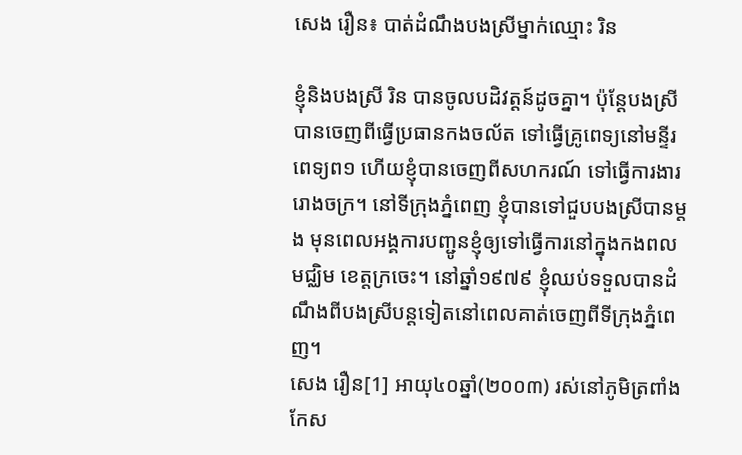សេង រឿន៖ បាត់ដំណឹងបងស្រីម្នាក់ឈ្មោះ រិន

ខ្ញុំនិងបងស្រី រិន បានចូលបដិវត្តន៍ដូចគ្នា។ ប៉ុន្តែបងស្រីបានចេញពីធ្វើប្រធានកងចល័ត ទៅធ្វើគ្រូពេទ្យនៅមន្ទីរពេទ្យព១ ហើយខ្ញុំបានចេញពីសហករណ៍ ទៅធ្វើការងាររោងចក្រ។ នៅទីក្រុងភ្នំពេញ ខ្ញុំបានទៅជួបបងស្រីបានម្ដង មុនពេលអង្គការបញ្ជូនខ្ញុំឲ្យទៅធ្វើការនៅក្នុងកងពលមជ្ឈិម ខេត្តក្រចេះ។ នៅឆ្នាំ១៩៧៩ ខ្ញុំឈប់ទទួលបានដំណឹងពីបងស្រីបន្តទៀតនៅពេលគាត់ចេញពីទីក្រុងភ្នំពេញ។
សេង រឿន[1] អាយុ៤០ឆ្នាំ(២០០៣) រស់នៅភូមិត្រពាំងកែស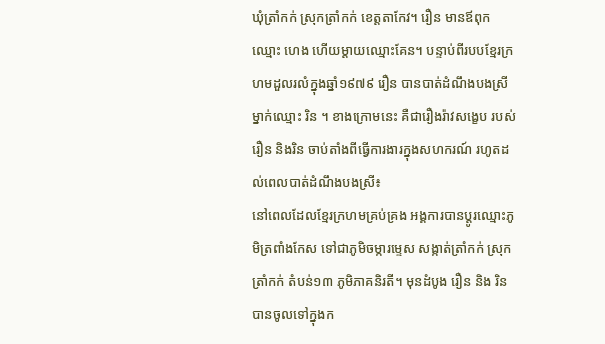ឃុំត្រាំកក់ ស្រុកត្រាំកក់ ខេត្តតាកែវ។ រឿន មានឪពុកឈ្មោះ ហេង ហើយម្ដាយឈ្មោះគែន។ បន្ទាប់ពីរបបខ្មែរក្រហមដួលរលំក្នុងឆ្នាំ១៩៧៩ រឿន បានបាត់ដំណឹងបងស្រីម្នាក់ឈ្មោះ រិន ។ ខាងក្រោមនេះ គឺជារឿងរ៉ាវសង្ខេប របស់រឿន និងរិន ចាប់តាំងពីធ្វើការងារក្នុងសហករណ៍ រហូតដល់ពេលបាត់ដំណឹងបងស្រី៖
នៅពេលដែលខ្មែរក្រហមគ្រប់គ្រង អង្គការបានប្ដូរឈ្មោះភូមិត្រពាំងកែស ទៅជាភូមិចម្ការម្ទេស សង្កាត់ត្រាំកក់ ស្រុកត្រាំកក់ តំបន់១៣ ភូមិភាគនិរតី។ មុនដំបូង រឿន និង រិន បានចូលទៅក្នុងក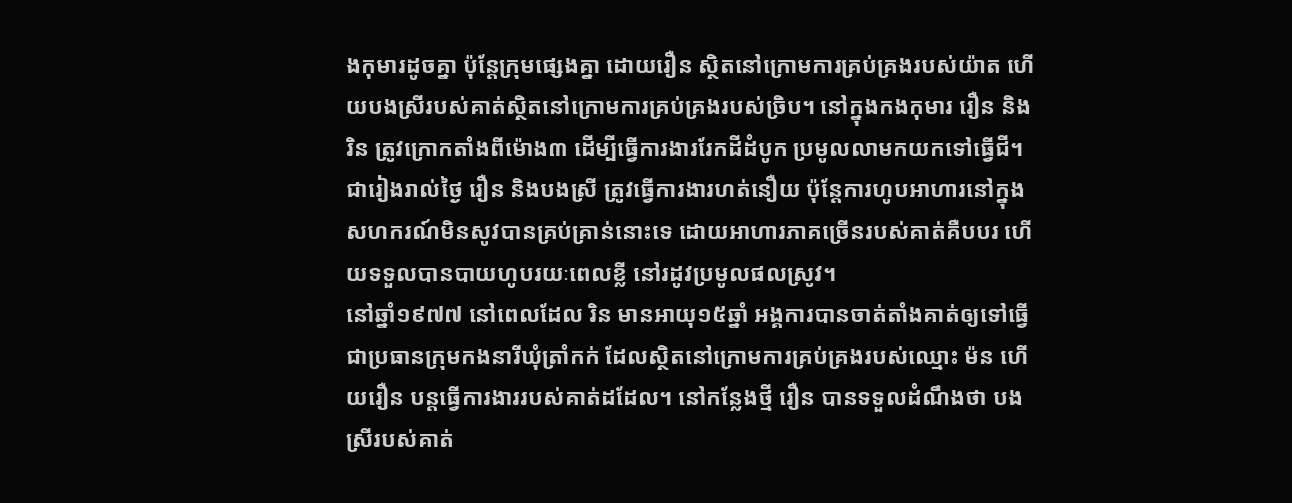ងកុមារដូចគ្នា ប៉ុន្តែក្រុមផ្សេងគ្នា ដោយរឿន ស្ថិតនៅក្រោមការគ្រប់គ្រងរបស់យ៉ាត ហើយបងស្រីរបស់គាត់ស្ថិតនៅក្រោមការគ្រប់គ្រងរបស់ច្រិប។ នៅក្នុងកងកុមារ រឿន និងរិន ត្រូវក្រោកតាំងពីម៉ោង៣ ដើម្បីធ្វើការងាររែកដីដំបូក ប្រមូលលាមកយកទៅធ្វើជី។ ជារៀងរាល់ថ្ងៃ រឿន និងបងស្រី ត្រូវធ្វើការងារហត់នឿយ ប៉ុន្តែការហូបអាហារនៅក្នុងសហករណ៍មិនសូវបានគ្រប់គ្រាន់នោះទេ ដោយអាហារភាគច្រើនរបស់គាត់គឺបបរ ហើយទទួលបានបាយហូបរយៈពេលខ្លី នៅរដូវប្រមូលផលស្រូវ។
នៅឆ្នាំ១៩៧៧ នៅពេលដែល រិន មានអាយុ១៥ឆ្នាំ អង្គការបានចាត់តាំងគាត់ឲ្យទៅធ្វើជាប្រធានក្រុមកងនារីឃុំត្រាំកក់ ដែលស្ថិតនៅក្រោមការគ្រប់គ្រងរបស់ឈ្មោះ ម៉ន ហើយរឿន បន្តធ្វើការងាររបស់គាត់ដដែល។ នៅកន្លែងថ្មី រឿន បានទទួលដំណឹងថា បងស្រីរបស់គាត់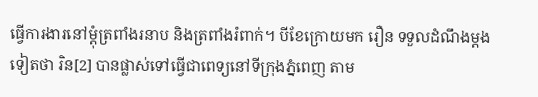ធ្វើការងារនៅម្ដុំត្រពាំងរនាប និងត្រពាំងរំពាក់។ បីខែក្រោយមក រឿន ទទួលដំណឹងម្ដងទៀតថា រិន[2] បានផ្លាស់ទៅធ្វើជាពេទ្យនៅទីក្រុងភ្នំពេញ តាម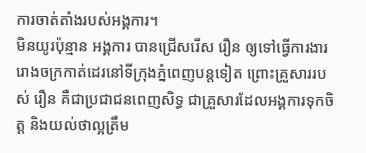ការចាត់តាំងរបស់អង្គការ។
មិនយូរប៉ុន្មាន អង្គការ បានជ្រើសរើស រឿន ឲ្យទៅធ្វើការងាររោងចក្រកាត់ដេរនៅទីក្រុងភ្នំពេញបន្តទៀត ព្រោះគ្រួសាររបស់ រឿន គឺជាប្រជាជនពេញសិទ្ធ ជាគ្រួសារដែលអង្គការទុកចិត្ត និងយល់ថាល្អត្រឹម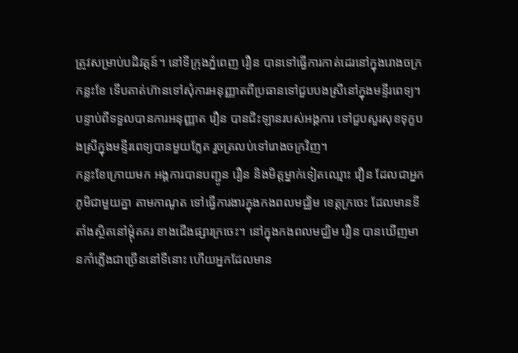ត្រូវសម្រាប់បដិវត្តន៍។ នៅទីក្រុងភ្នំពេញ រឿន បានទៅធ្វើការកាត់ដេរនៅក្នុងរោងចក្រកន្លះខែ ទើបគាត់ហ៊ានទៅសុំការអនុញ្ញាតពីប្រធានទៅជួបបងស្រីនៅក្នុងមន្ទីរពេទ្យ។ បន្ទាប់ពីទទួលបានការអនុញ្ញាត រឿន បានជិះឡានរបស់អង្គការ ទៅជួបសួរសុខទុក្ខបងស្រីក្នុងមន្ទីរពេទ្យបានមួយភ្លែត រួចត្រលប់ទៅរោងចក្រវិញ។
កន្លះខែក្រោយមក អង្គការបានបញ្ជូន រឿន និងមិត្តម្នាក់ទៀតឈ្មោះ វឿន ដែលជាអ្នកភូមិជាមួយគ្នា តាមកាណូត ទៅធ្វើការងារក្នុងកងពលមជ្ឈិម ខេត្តក្រចេះ ដែលមានទីតាំងស្ថិតនៅម្ដុំគគរ ខាងជើងផ្សារក្រចេះ។ នៅក្នុងកងពលមជ្ឈិម រឿន បានឃើញមានកាំភ្លើងជាច្រើននៅទីនោះ ហើយអ្នកដែលមាន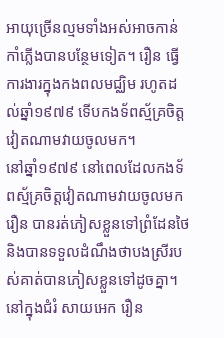អាយុច្រើនល្មមទាំងអស់អាចកាន់កាំភ្លើងបានបន្ថែមទៀត។ រឿន ធ្វើការងារក្នុងកងពលមជ្ឈិម រហូតដល់ឆ្នាំ១៩៧៩ ទើបកងទ័ពស្ម័គ្រចិត្តវៀតណាមវាយចូលមក។
នៅឆ្នាំ១៩៧៩ នៅពេលដែលកងទ័ពស្ម័គ្រចិត្តវៀតណាមវាយចូលមក រឿន បានរត់ភៀសខ្លួនទៅព្រំដែនថៃ និងបានទទួលដំណឹងថាបងស្រីរបស់គាត់បានភៀសខ្លួនទៅដូចគ្នា។ នៅក្នុងជំរំ សាយអេក រឿន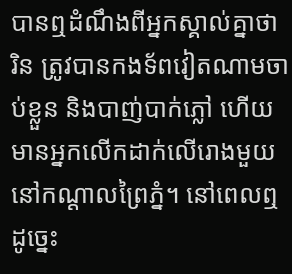បានឮដំណឹងពីអ្នកស្គាល់គ្នាថា រិន ត្រូវបានកងទ័ពវៀតណាមចាប់ខ្លួន និងបាញ់បាក់ភ្លៅ ហើយមានអ្នកលើកដាក់លើរោងមួយនៅកណ្ដាលព្រៃភ្នំ។ នៅពេលឮដូច្នេះ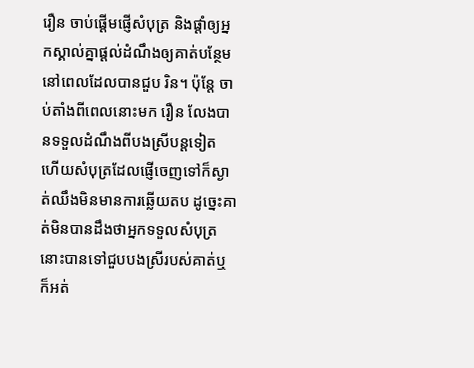រឿន ចាប់ផ្ដើមផ្ញើសំបុត្រ និងផ្ដាំឲ្យអ្នកស្គាល់គ្នាផ្ដល់ដំណឹងឲ្យគាត់បន្ថែមនៅពេលដែលបានជួប រិន។ ប៉ុន្តែ ចាប់តាំងពីពេលនោះមក រឿន លែងបានទទួលដំណឹងពីបងស្រីបន្តទៀត ហើយសំបុត្រដែលផ្ញើចេញទៅក៏ស្ងាត់ឈឹងមិនមានការឆ្លើយតប ដូច្នេះគាត់មិនបានដឹងថាអ្នកទទួលសំបុត្រនោះបានទៅជួបបងស្រីរបស់គាត់ឬក៏អត់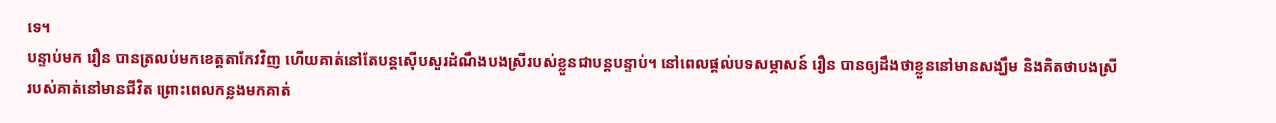ទេ។
បន្ទាប់មក រឿន បានត្រលប់មកខេត្តតាកែវវិញ ហើយគាត់នៅតែបន្តស៊ើបសួរដំណឹងបងស្រីរបស់ខ្លួនជាបន្តបន្ទាប់។ នៅពេលផ្ដល់បទសម្ភាសន៍ រឿន បានឲ្យដឹងថាខ្លួននៅមានសង្ឃឹម និងគិតថាបងស្រីរបស់គាត់នៅមានជីវិត ព្រោះពេលកន្លងមកគាត់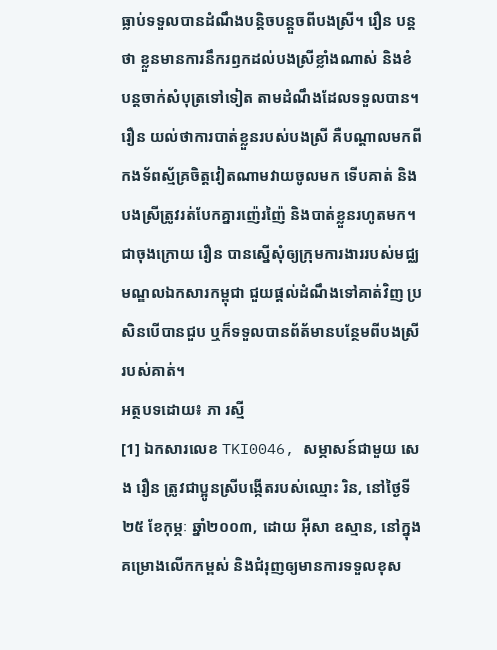ធ្លាប់ទទួលបានដំណឹងបន្តិចបន្តួចពីបងស្រី។ រឿន បន្តថា ខ្លួនមានការនឹករឭកដល់បងស្រីខ្លាំងណាស់ និងខំបន្តចាក់សំបុត្រទៅទៀត តាមដំណឹងដែលទទួលបាន។
រឿន យល់ថាការបាត់ខ្លួនរបស់បងស្រី គឺបណ្ដាលមកពីកងទ័ពស្ម័គ្រចិត្តវៀតណាមវាយចូលមក ទើបគាត់ និងបងស្រីត្រូវរត់បែកគ្នារញ៉េរញ៉ៃ និងបាត់ខ្លួនរហូតមក។ ជាចុងក្រោយ រឿន បានស្នើសុំឲ្យក្រុមការងាររបស់មជ្ឈមណ្ឌលឯកសារកម្ពុជា ជួយផ្ដល់ដំណឹងទៅគាត់វិញ ប្រសិនបើបានជួប ឬក៏ទទួលបានព័ត័មានបន្ថែមពីបងស្រីរបស់គាត់។
អត្ថបទដោយ៖ ភា រស្មី
[1] ឯកសារលេខ TKI0046, សម្ភាសន៍ជាមួយ សេង រឿន ត្រូវជាប្អូនស្រីបង្កើតរបស់ឈ្មោះ រិន, នៅថ្ងៃទី២៥ ខែកុម្ភៈ ឆ្នាំ២០០៣, ដោយ អ៊ីសា ឧស្មាន, នៅក្នុងគម្រោងលើកកម្ពស់ និងជំរុញឲ្យមានការទទួលខុស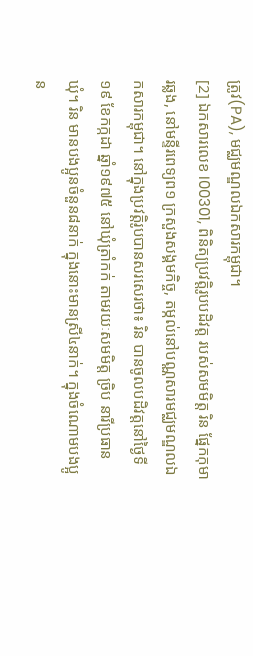ត្រូវ(PA), មជ្ឈមណ្ឌលឯកសារកម្ពុជា។
[2] ឯកសារលេខ I00301, ពិនិត្យប្រវត្តិរូបបដិវត្ត របស់សមមិត្ត រិន ផ្នែកកុមារឆ្លង, នៅមន្ទីរពេទ្យព១ ក្រសួងសង្គមកិច្ច, តម្កល់នៅបណ្ណសារមជ្ឈមណ្ឌលឯកសារកម្ពុជា។ នៅក្នុងប្រវត្តិរូបបានសរសេរថា៖ រិន បានចូលបដិវត្តនៅថ្ងៃទី១៩ ខែកក្កដា ឆ្នាំ១៩៧៥ នៅឃុំត្រាំកក់ តាមរយៈសមមិត្ត ច្រិប នារីប្រធានឃុំ។ រិន មានបងប្អូនចំនួន៨នាក់ ក្នុងនោះមានស្រី៤នាក់។ ក្នុងចំណោមបងប្អូន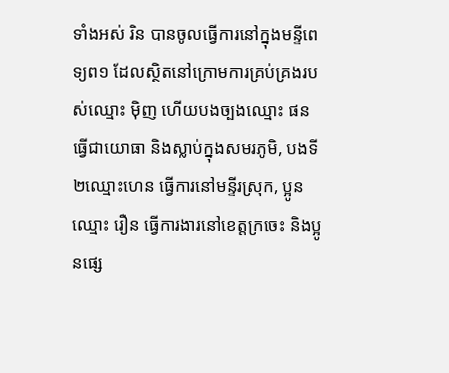ទាំងអស់ រិន បានចូលធ្វើការនៅក្នុងមន្ទីពេទ្យព១ ដែលស្ថិតនៅក្រោមការគ្រប់គ្រងរបស់ឈ្មោះ ម៉ិញ ហើយបងច្បងឈ្មោះ ផន ធ្វើជាយោធា និងស្លាប់ក្នុងសមរភូមិ, បងទី២ឈ្មោះហេន ធ្វើការនៅមន្ទីរស្រុក, ប្អូនឈ្មោះ រឿន ធ្វើការងារនៅខេត្តក្រចេះ និងប្អូនផ្សេ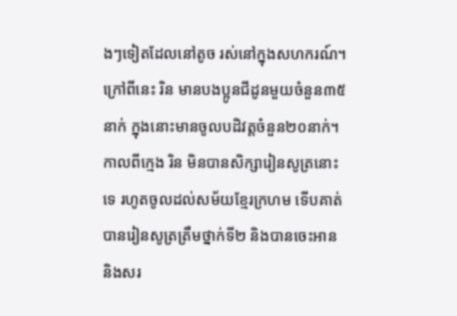ងៗទៀតដែលនៅតូច រស់នៅក្នុងសហករណ៍។ ក្រៅពីនេះ រិន មានបងប្អូនជីដូនមួយចំនួន៣៥នាក់ ក្នុងនោះមានចូលបដិវត្តចំនួន២០នាក់។ កាលពីក្មេង រិន មិនបានសិក្សារៀនសូត្រនោះទេ រហូតចូលដល់សម័យខ្មែរក្រហម ទើបគាត់បានរៀនសូត្រត្រឹមថ្នាក់ទី២ និងបានចេះអាន និងសរ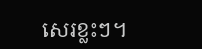សេរខ្លះៗ។